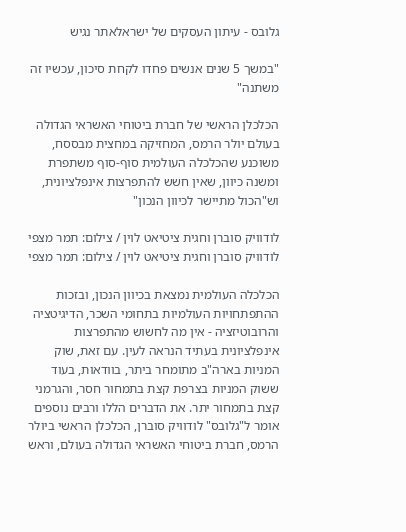גלובס - עיתון העסקים של ישראלאתר נגיש

"במשך 5 שנים אנשים פחדו לקחת סיכון, עכשיו זה משתנה"

הכלכלן הראשי של חברת ביטוחי האשראי הגדולה בעולם יולר הרמס, המחזיקה במחצית מבססח, משוכנע שהכלכלה העולמית סוף-סוף משתפרת ומשנה כיוון, שאין חשש להתפרצות אינפלציונית, וש"הכול מתיישר לכיוון הנכון"

לודוויק סוברן וחגית ציטיאט לוין / צילום: תמר מצפי
לודוויק סוברן וחגית ציטיאט לוין / צילום: תמר מצפי

הכלכלה העולמית נמצאת בכיוון הנכון, ובזכות ההתפתחויות העולמיות בתחומי השכר, הדיגיטציה והרובוטיזציה - אין מה לחשוש מהתפרצות אינפלציונית בעתיד הנראה לעין. עם זאת, שוק המניות בארה"ב מתומחר ביתר, בוודאות, בעוד ששוק המניות בצרפת קצת בתמחור חסר, והגרמני קצת בתמחור יתר. את הדברים הללו ורבים נוספים אומר ל"גלובס" לודוויק סוברן, הכלכלן הראשי ביולר הרמס, חברת ביטוחי האשראי הגדולה בעולם, וראש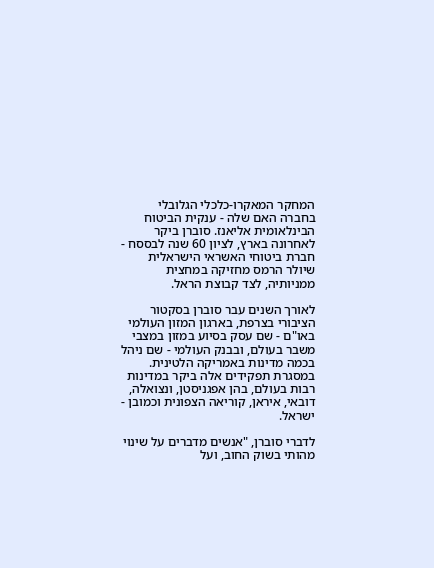המחקר המאקרו-כלכלי הגלובלי בחברה האם שלה - ענקית הביטוח הבינלאומית אליאנז. סוברן ביקר לאחרונה בארץ, לציון 60 שנה לבססח - חברת ביטוחי האשראי הישראלית שיולר הרמס מחזיקה במחצית ממניותיה, לצד קבוצת הראל.

לאורך השנים עבר סוברן בסקטור הציבורי בצרפת, בארגון המזון העולמי באו"ם - שם עסק בסיוע במזון במצבי משבר בעולם, ובבנק העולמי - שם ניהל בכמה מדינות באמריקה הלטינית. במסגרת תפקידים אלה ביקר במדינות רבות בעולם, בהן אפגניסטן, ונצואלה, דובאי, איראן, קוריאה הצפונית וכמובן - ישראל.

לדברי סוברן, "אנשים מדברים על שינוי מהותי בשוק החוב, ועל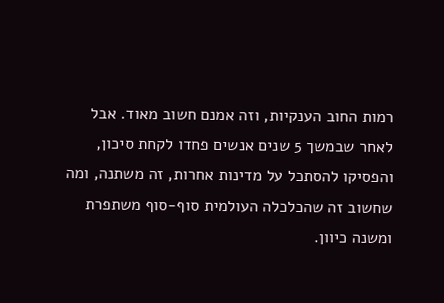רמות החוב הענקיות, וזה אמנם חשוב מאוד. אבל לאחר שבמשך 5 שנים אנשים פחדו לקחת סיכון, והפסיקו להסתכל על מדינות אחרות, זה משתנה, ומה שחשוב זה שהכלכלה העולמית סוף-סוף משתפרת ומשנה כיוון.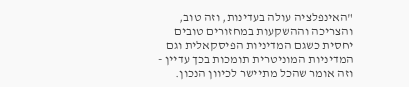"האינפלציה עולה בעדינות, וזה טוב, והצריכה וההשקעות במחזורים טובים יחסית כשגם המדיניות הפיסקאלית וגם המדיניות המוניטרית תומכות בכך עדיין - וזה אומר שהכל מתיישר לכיוון הנכון.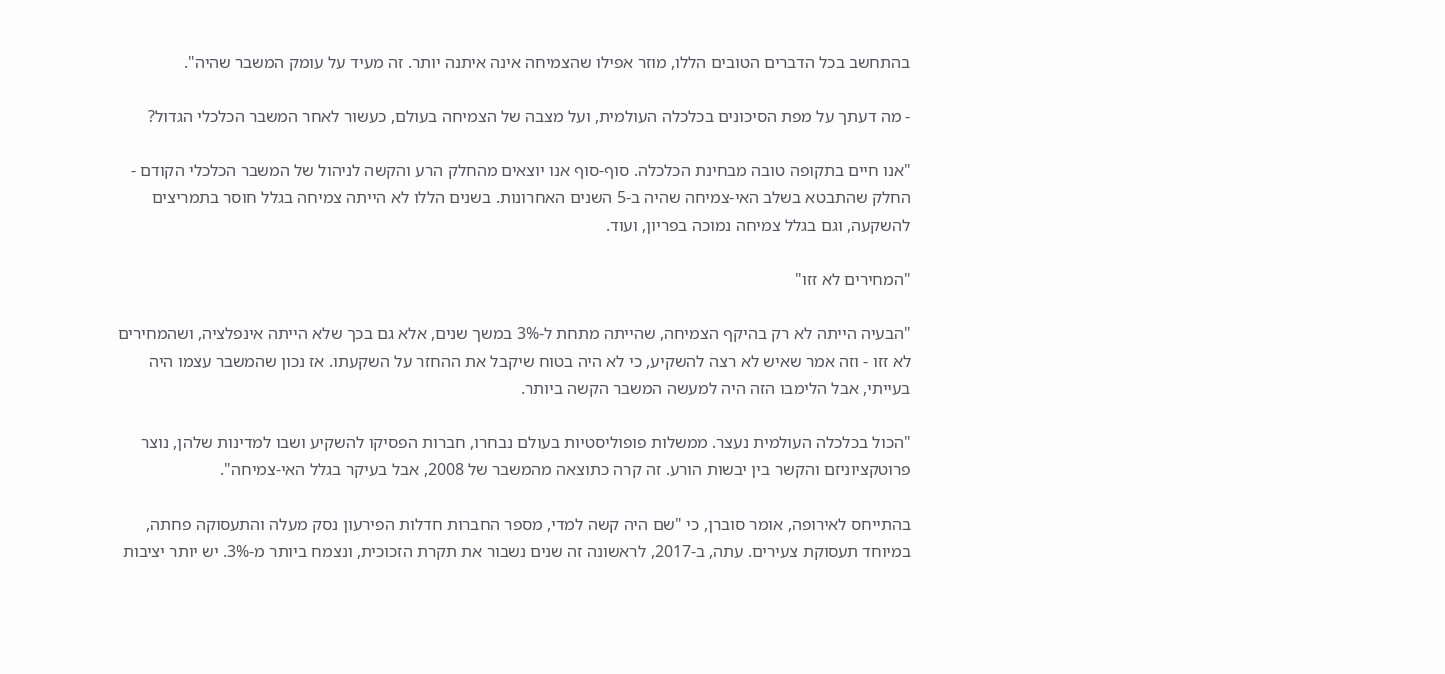בהתחשב בכל הדברים הטובים הללו, מוזר אפילו שהצמיחה אינה איתנה יותר. זה מעיד על עומק המשבר שהיה".

- מה דעתך על מפת הסיכונים בכלכלה העולמית, ועל מצבה של הצמיחה בעולם, כעשור לאחר המשבר הכלכלי הגדול?

"אנו חיים בתקופה טובה מבחינת הכלכלה. סוף-סוף אנו יוצאים מהחלק הרע והקשה לניהול של המשבר הכלכלי הקודם - החלק שהתבטא בשלב האי-צמיחה שהיה ב-5 השנים האחרונות. בשנים הללו לא הייתה צמיחה בגלל חוסר בתמריצים להשקעה, וגם בגלל צמיחה נמוכה בפריון, ועוד.

"המחירים לא זזו"

"הבעיה הייתה לא רק בהיקף הצמיחה, שהייתה מתחת ל-3% במשך שנים, אלא גם בכך שלא הייתה אינפלציה, ושהמחירים לא זזו - וזה אמר שאיש לא רצה להשקיע, כי לא היה בטוח שיקבל את ההחזר על השקעתו. אז נכון שהמשבר עצמו היה בעייתי, אבל הלימבו הזה היה למעשה המשבר הקשה ביותר.

"הכול בכלכלה העולמית נעצר. ממשלות פופוליסטיות בעולם נבחרו, חברות הפסיקו להשקיע ושבו למדינות שלהן, נוצר פרוטקציוניזם והקשר בין יבשות הורע. זה קרה כתוצאה מהמשבר של 2008, אבל בעיקר בגלל האי-צמיחה".

בהתייחס לאירופה, אומר סוברן, כי "שם היה קשה למדי, מספר החברות חדלות הפירעון נסק מעלה והתעסוקה פחתה, במיוחד תעסוקת צעירים. עתה, ב-2017, לראשונה זה שנים נשבור את תקרת הזכוכית, ונצמח ביותר מ-3%. יש יותר יציבות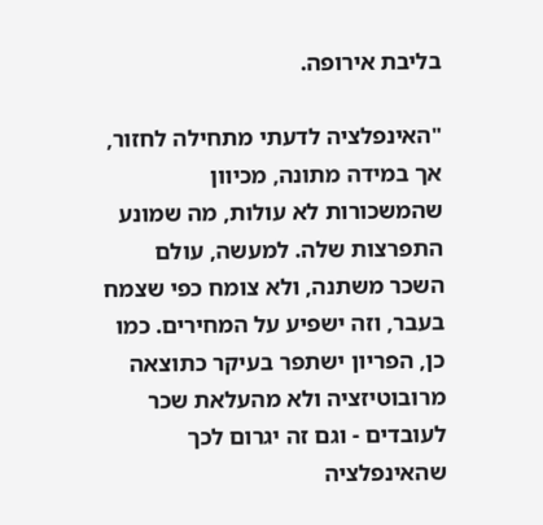בליבת אירופה.

"האינפלציה לדעתי מתחילה לחזור, אך במידה מתונה, מכיוון שהמשכורות לא עולות, מה שמונע התפרצות שלה. למעשה, עולם השכר משתנה, ולא צומח כפי שצמח בעבר, וזה ישפיע על המחירים. כמו כן, הפריון ישתפר בעיקר כתוצאה מרובוטיזציה ולא מהעלאת שכר לעובדים - וגם זה יגרום לכך שהאינפלציה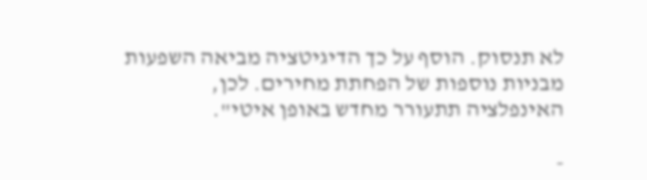לא תנסוק. הוסף על כך הדיגיטציה מביאה השפעות מבניות נוספות של הפחתת מחירים. לכן, האינפלציה תתעורר מחדש באופן איטי".

-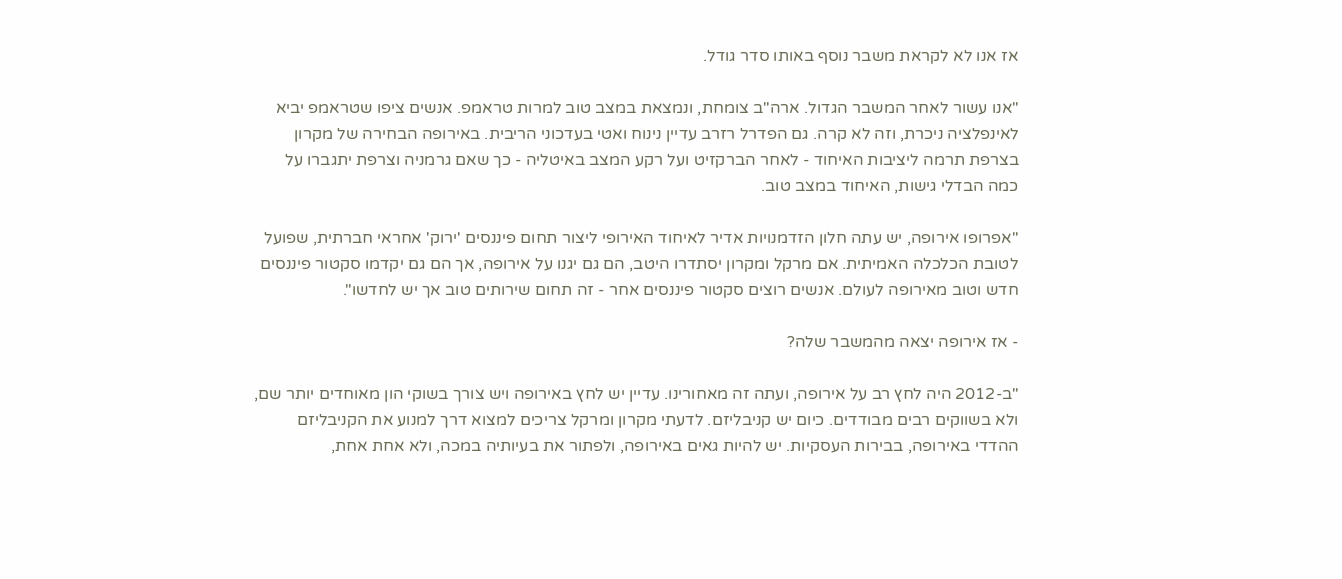אז אנו לא לקראת משבר נוסף באותו סדר גודל.

"אנו עשור לאחר המשבר הגדול. ארה"ב צומחת, ונמצאת במצב טוב למרות טראמפ. אנשים ציפו שטראמפ יביא לאינפלציה ניכרת, וזה לא קרה. גם הפדרל רזרב עדיין נינוח ואטי בעדכוני הריבית. באירופה הבחירה של מקרון בצרפת תרמה ליציבות האיחוד - לאחר הברקזיט ועל רקע המצב באיטליה - כך שאם גרמניה וצרפת יתגברו על כמה הבדלי גישות, האיחוד במצב טוב.

"אפרופו אירופה, יש עתה חלון הזדמנויות אדיר לאיחוד האירופי ליצור תחום פיננסים 'ירוק' אחראי חברתית, שפועל לטובת הכלכלה האמיתית. אם מרקל ומקרון יסתדרו היטב, הם גם יגנו על אירופה, אך הם גם יקדמו סקטור פיננסים חדש וטוב מאירופה לעולם. אנשים רוצים סקטור פיננסים אחר - זה תחום שירותים טוב אך יש לחדשו".

- אז אירופה יצאה מהמשבר שלה?

"ב-2012 היה לחץ רב על אירופה, ועתה זה מאחורינו. עדיין יש לחץ באירופה ויש צורך בשוקי הון מאוחדים יותר שם, ולא בשווקים רבים מבודדים. כיום יש קניבליזם. לדעתי מקרון ומרקל צריכים למצוא דרך למנוע את הקניבליזם ההדדי באירופה, בבירות העסקיות. יש להיות גאים באירופה, ולפתור את בעיותיה במכה, ולא אחת אחת,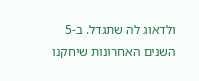ולדאוג לה שתגדל. ב-5 השנים האחרונות שיחקנו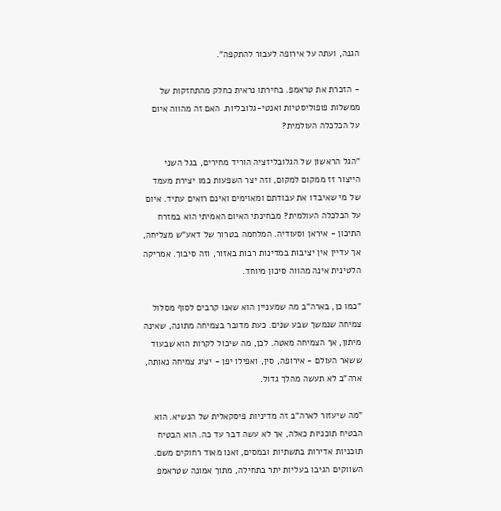הגנה, ועתה על אירופה לעבור להתקפה".

- הזכרת את טראמפ. בחירתו נראית כחלק מהתחזקות של ממשלות פופוליסטיות ואנטי-גלובליות. האם זה מהווה איום על הכלכלה העולמית?

"הגל הראשון של הגלובליזציה הוריד מחירים, בגל השני הייצור זז ממקום למקום, וזה יצר השפעות כמו יצירת מעמד של מי שאיבדו את עבודתם ומאוימים ואינם רואים עתיד. איום על הכלכלה העולמית? מבחינתי האיום האמיתי הוא במזרח התיכון - איראן וסעודיה. המלחמה בטרור של דאע"ש מצליחה, אך עדיין אין יציבות במדינות רבות באזור, וזה סיבוך. אמריקה הלטינית אינה מהווה סיכון מיוחד.

"כמו כן, בארה"ב מה שמעניין הוא שאנו קרבים לסוף מסלול צמיחה שנמשך שבע שנים. כעת מדובר בצמיחה מתונה, שאינה מיתון, אך הצמיחה מאטה. לכן, מה שיכול לקרות הוא שבעוד ששאר העולם - אירופה, סין, ואפילו יפן - יציג צמיחה נאותה, ארה"ב לא תעשה מהלך גדול.

"מה שיעזור לארה"ב זה מדיניות פיסקאלית של הנשיא. הוא הבטיח תוכניות כאלה, אך לא עשה דבר עד כה. הוא הבטיח תוכניות אדירות בתשתיות ובמסים, ואנו מאוד רחוקים משם. השווקים הגיבו בעליות יתר בתחילה, מתוך אמונה שטראמפ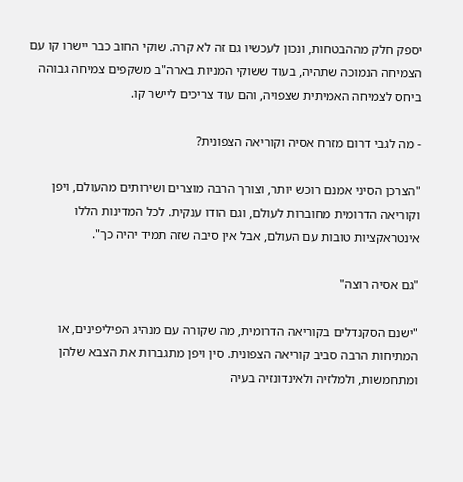יספק חלק מההבטחות, ונכון לעכשיו גם זה לא קרה. שוקי החוב כבר יישרו קו עם הצמיחה הנמוכה שתהיה, בעוד ששוקי המניות בארה"ב משקפים צמיחה גבוהה ביחס לצמיחה האמיתית שצפויה, והם עוד צריכים ליישר קו.

- מה לגבי דרום מזרח אסיה וקוריאה הצפונית?

"הצרכן הסיני אמנם רוכש יותר, וצורך הרבה מוצרים ושירותים מהעולם, ויפן וקוריאה הדרומית מחוברות לעולם, וגם הודו ענקית. לכל המדינות הללו אינטראקציות טובות עם העולם, אבל אין סיבה שזה תמיד יהיה כך".

"גם אסיה רוצה"

"ישנם הסקנדלים בקוריאה הדרומית, מה שקורה עם מנהיג הפיליפינים, או המתיחות הרבה סביב קוריאה הצפונית. סין ויפן מתגברות את הצבא שלהן ומתחמשות, ולמלזיה ולאינדונזיה בעיה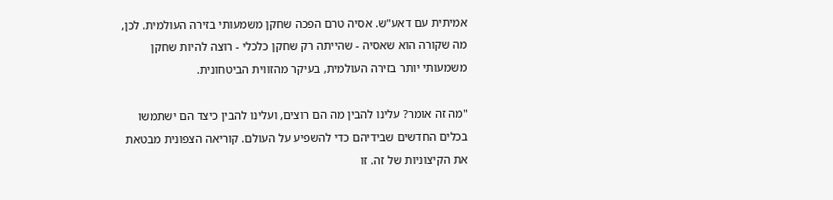אמיתית עם דאע"ש. אסיה טרם הפכה שחקן משמעותי בזירה העולמית. לכן, מה שקורה הוא שאסיה - שהייתה רק שחקן כלכלי - רוצה להיות שחקן משמעותי יותר בזירה העולמית, בעיקר מהזווית הביטחונית.

"מה זה אומר? עלינו להבין מה הם רוצים, ועלינו להבין כיצד הם ישתמשו בכלים החדשים שבידיהם כדי להשפיע על העולם. קוריאה הצפונית מבטאת את הקיצוניות של זה. זו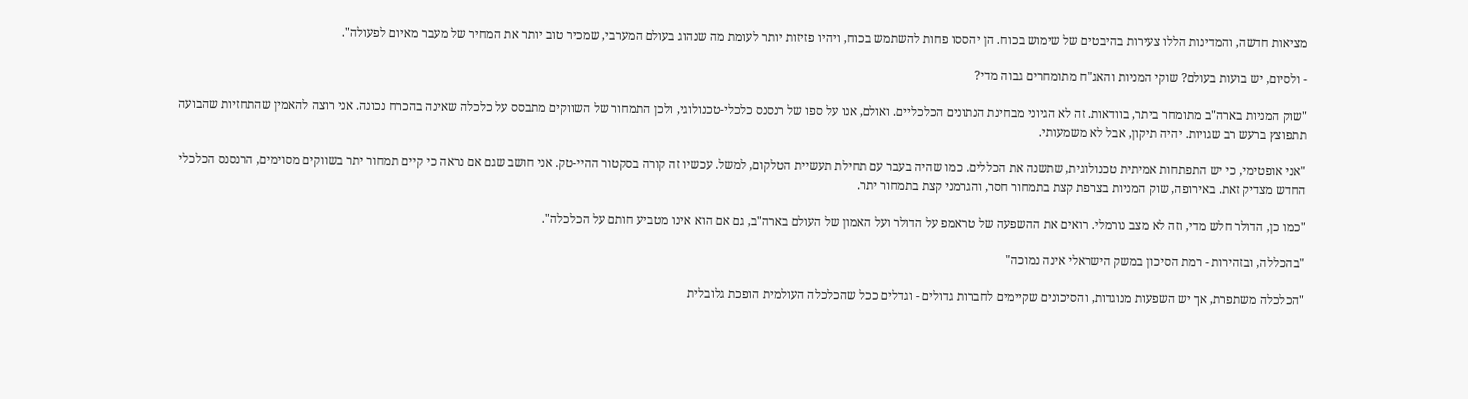מציאות חדשה, והמדינות הללו צעירות בהיבטים של שימוש בכוח. הן יהססו פחות להשתמש בכוח, ויהיו פזיזות יותר לעומת מה שנהוג בעולם המערבי, שמכיר טוב יותר את המחיר של מעבר מאיום לפעולה".

- ולסיום, יש בועות בעולם? שוקי המניות והאג"ח מתומחרים גבוה מדי?

"שוק המניות בארה"ב מתומחר ביתר, בוודאות. זה לא הגיוני מבחינת הנתונים הכלכליים. ואולם, אנו על ספו של רנסנס כלכלי-טכנולוגי, ולכן התמחור של השווקים מתבסס על כלכלה שאינה בהכרח נכונה. אני רוצה להאמין שהתחזיות שהבועה תתפוצץ ברעש רב שגויות. יהיה תיקון, אבל לא משמעותי.

"אני אופטימי, כי יש התפתחות אמיתית טכנולוגית, שתשנה את הכללים. כמו שהיה בעבר עם תחילת תעשיית הטלקום, למשל. עכשיו זה קורה בסקטור ההיי-טק. אני חושב שגם אם נראה כי קיים תמחור יתר בשווקים מסוימים, הרנסנס הכלכלי החדש מצדיק זאת. באירופה, שוק המניות בצרפת קצת בתמחור חסר, והגרמני קצת בתמחור יתר.

"כמו כן, הדולר חלש מדי, וזה לא מצב נורמלי. רואים את ההשפעה של טראמפ על הדולר ועל האמון של העולם בארה"ב, גם אם הוא אינו מטביע חותם על הכלכלה".

"בהכללה, ובזהירות - רמת הסיכון במשק הישראלי אינה נמוכה"

"הכלכלה משתפרת, אך יש השפעות מנוגדות, והסיכונים שקיימים לחברות גדולים - וגדלים ככל שהכלכלה העולמית הופכת גלובלית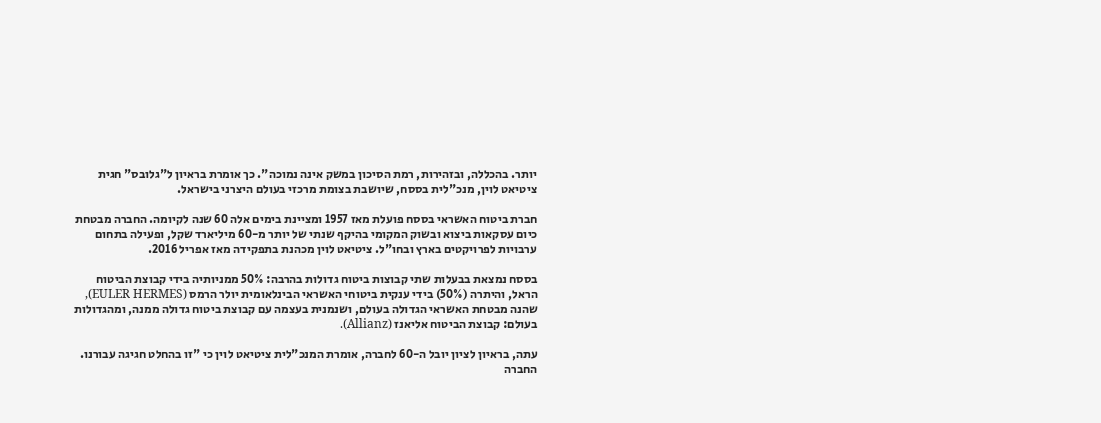יותר. בהכללה, ובזהירות, רמת הסיכון במשק אינה נמוכה". כך אומרת בראיון ל"גלובס" חגית ציטיאט לוין, מנכ"לית בססח, שיושבת בצומת מרכזי בעולם היצרני בישראל.

חברת ביטוח האשראי בססח פועלת מאז 1957 ומציינת בימים אלה 60 שנה לקיומה. החברה מבטחת כיום עסקאות ביצוא ובשוק המקומי בהיקף שנתי של יותר מ-60 מיליארד שקל, ופעילה בתחום ערבויות לפרויקטים בארץ ובחו"ל. ציטיאט לוין מכהנת בתפקידה מאז אפריל 2016.

בססח נמצאת בבעלות שתי קבוצות ביטוח גדולות בהרבה: 50% ממניותיה בידי קבוצת הביטוח הראל, והיתרה (50%) בידי ענקית ביטוחי האשראי הבינלאומית יולר הרמס (EULER HERMES), שהנה מבטחת האשראי הגדולה בעולם, ושנמנית בעצמה עם קבוצת ביטוח גדולה ממנה, ומהגדולות בעולם: קבוצת הביטוח אליאנז (Allianz).

עתה, בראיון לציון יובל ה-60 לחברה, אומרת המנכ"לית ציטיאט לוין כי "זו בהחלט חגיגה עבורנו. החברה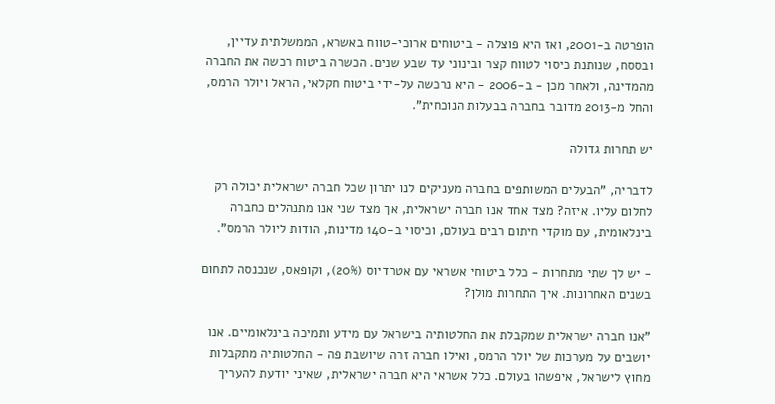הופרטה ב-2001, ואז היא פוצלה - ביטוחים ארוכי-טווח באשרא, הממשלתית עדיין, ובססח, שנותנת כיסוי לטווח קצר ובינוני עד שבע שנים. הכשרה ביטוח רכשה את החברה מהמדינה, ולאחר מכן - ב-2006 - היא נרכשה על-ידי ביטוח חקלאי, הראל ויולר הרמס, והחל מ-2013 מדובר בחברה בבעלות הנוכחית".

יש תחרות גדולה

לדבריה, "הבעלים המשותפים בחברה מעניקים לנו יתרון שכל חברה ישראלית יכולה רק לחלום עליו. איזה? מצד אחד אנו חברה ישראלית, אך מצד שני אנו מתנהלים כחברה בינלאומית, עם מוקדי חיתום רבים בעולם, וכיסוי ב-140 מדינות, הודות ליולר הרמס".

- יש לך שתי מתחרות - כלל ביטוחי אשראי עם אטרדיוס (20%), וקופאס, שנכנסה לתחום בשנים האחרונות. איך התחרות מולן?

"אנו חברה ישראלית שמקבלת את החלטותיה בישראל עם מידע ותמיכה בינלאומיים. אנו יושבים על מערכות של יולר הרמס, ואילו חברה זרה שיושבת פה - החלטותיה מתקבלות מחוץ לישראל, איפשהו בעולם. כלל אשראי היא חברה ישראלית, שאיני יודעת להעריך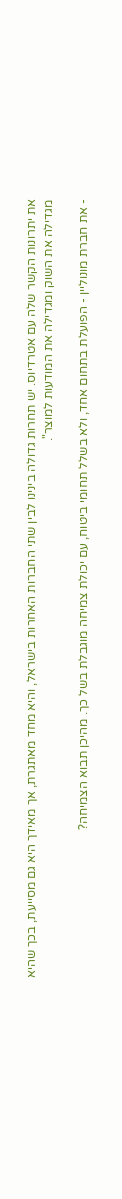את יתרונות הקשר שלה עם אטרדיוס. יש תחרות גדולה בינינו לבין שתי החברות האחרות בישראל, והיא מחד מאתגרת, אך מאידך היא גם מסייעת, בכך שהיא מגדילה את השוק ומגדילה את המודעות למוצר".

- את חברת מונוליין - הפועלת בתחום אחד, ולא בשלל תחומי ביטוח, עם יכולת צמיחה מוגבלת בשל כך. מהיכן תבוא הצמיחה?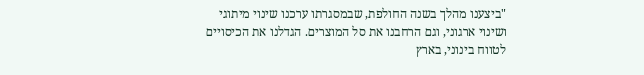"ביצענו מהלך בשנה החולפת, שבמסגרתו ערכנו שינוי מיתוגי ושינוי ארגוני, וגם הרחבנו את סל המוצרים. הגדלנו את הכיסויים לטווח בינוני, בארץ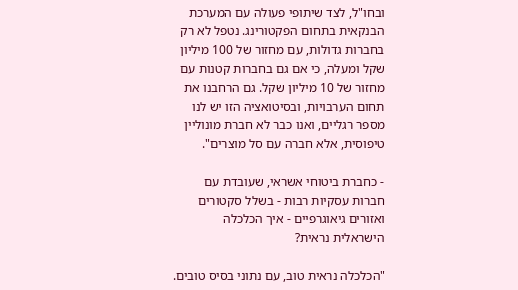ובחו"ל, לצד שיתופי פעולה עם המערכת הבנקאית בתחום הפקטורינג. נטפל לא רק בחברות גדולות, עם מחזור של 100 מיליון שקל ומעלה, כי אם גם בחברות קטנות עם מחזור של 10 מיליון שקל. גם הרחבנו את תחום הערבויות, ובסיטואציה הזו יש לנו מספר רגליים, ואנו כבר לא חברת מונוליין טיפוסית, אלא חברה עם סל מוצרים".

- כחברת ביטוחי אשראי, שעובדת עם חברות עסקיות רבות - בשלל סקטורים ואזורים גיאוגרפיים - איך הכלכלה הישראלית נראית?

"הכלכלה נראית טוב, עם נתוני בסיס טובים.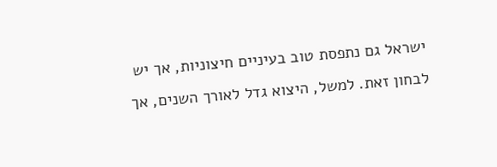ישראל גם נתפסת טוב בעיניים חיצוניות, אך יש לבחון זאת. למשל, היצוא גדל לאורך השנים, אך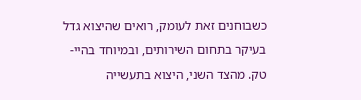כשבוחנים זאת לעומק, רואים שהיצוא גדל בעיקר בתחום השירותים, ובמיוחד בהיי-טק. מהצד השני, היצוא בתעשייה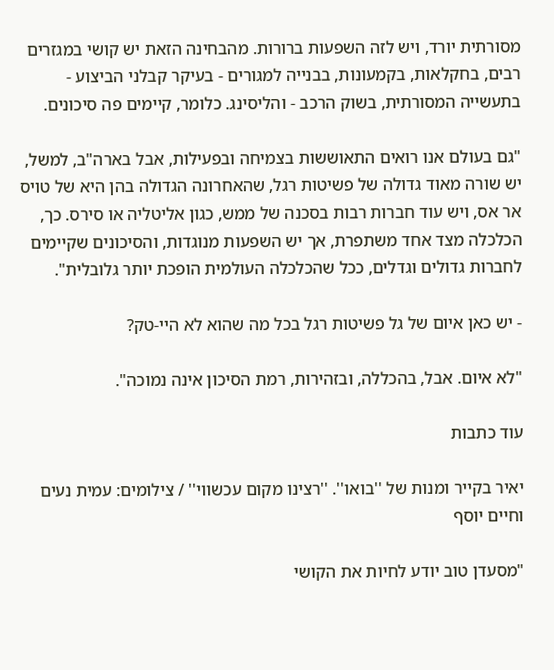מסורתית יורד, ויש לזה השפעות ברורות. מהבחינה הזאת יש קושי במגזרים רבים, בחקלאות, בקמעונות, בבנייה למגורים - בעיקר קבלני הביצוע - בתעשייה המסורתית, בשוק הרכב - והליסינג. כלומר, קיימים פה סיכונים.

"גם בעולם אנו רואים התאוששות בצמיחה ובפעילות, אבל בארה"ב, למשל, יש שורה מאוד גדולה של פשיטות רגל, שהאחרונה הגדולה בהן היא של טויס אר אס, ויש עוד חברות רבות בסכנה של ממש, כגון אליטליה או סירס. כך, הכלכלה מצד אחד משתפרת, אך יש השפעות מנוגדות, והסיכונים שקיימים לחברות גדולים וגדלים, ככל שהכלכלה העולמית הופכת יותר גלובלית".

- יש כאן איום של גל פשיטות רגל בכל מה שהוא לא היי-טק?

"לא איום. אבל, בהכללה, ובזהירות, רמת הסיכון אינה נמוכה".

עוד כתבות

יאיר בקייר ומנות של ''בואו''. ''רצינו מקום עכשווי'' / צילומים: עמית נעים וחיים יוסף

"מסעדן טוב יודע לחיות את הקושי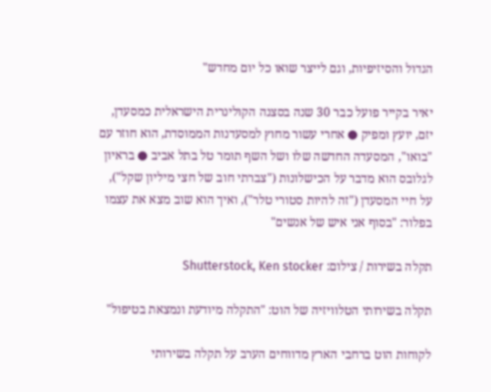הגדול והסיזיפיות, וגם לייצר שואו כל יום מחדש"

יאיר בקייר פועל כבר 30 שנה בסצנה הקולינרית הישראלית כמסעדן, יזם, יועץ ומפיק ● אחרי עשור מחוץ למסעדנות הממוסדת, הוא חוזר עם "בואו", המסעדה החדשה שלו ושל השף תומר טל בתל אביב ● בראיון לגלובס הוא מדבר על הכישלונות ("צברתי חוב של חצי מיליון שקל"), על חיי המסעדן ("זה להיות סטורי טלר"), ואיך הוא שוב מצא את עצמו בפלור: "בסוף אני איש של אנשים"

תקלה בשירות / צילום: Shutterstock, Ken stocker

תקלה בשירותי הטלוויזיה של הוט: "התקלה מיודעת ונמצאת בטיפול"

לקוחות הוט ברחבי הארץ מדווחים הערב על תקלה בשירותי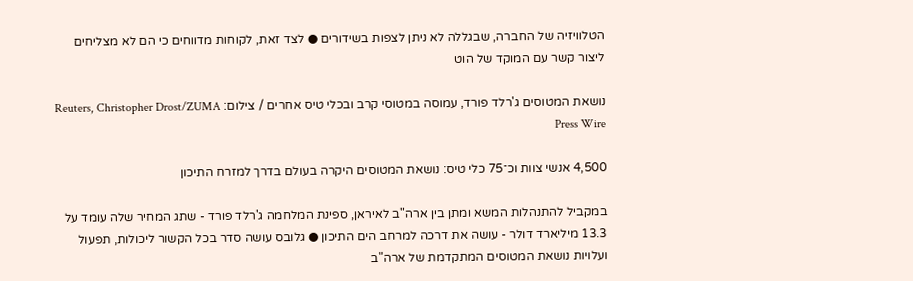הטלוויזיה של החברה, שבגללה לא ניתן לצפות בשידורים ● לצד זאת, לקוחות מדווחים כי הם לא מצליחים ליצור קשר עם המוקד של הוט

נושאת המטוסים ג'רלד פורד, עמוסה במטוסי קרב ובכלי טיס אחרים / צילום: Reuters, Christopher Drost/ZUMA Press Wire

4,500 אנשי צוות וכ־75 כלי טיס: נושאת המטוסים היקרה בעולם בדרך למזרח התיכון

במקביל להתנהלות המשא ומתן בין ארה"ב לאיראן, ספינת המלחמה ג'רלד פורד - שתג המחיר שלה עומד על 13.3 מיליארד דולר - עושה את דרכה למרחב הים התיכון ● גלובס עושה סדר בכל הקשור ליכולות, תפעול ועלויות נושאת המטוסים המתקדמת של ארה"ב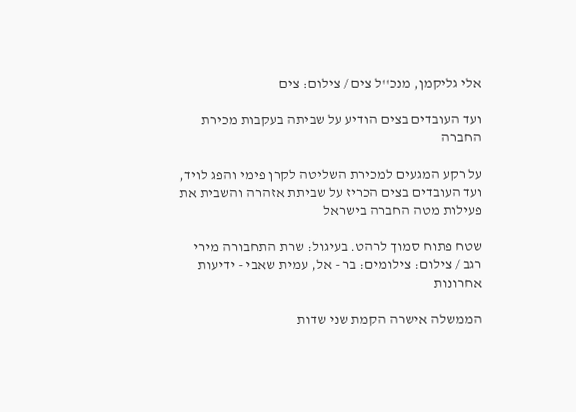אלי גליקמן, מנכ''ל צים / צילום: צים

ועד העובדים בצים הודיע על שביתה בעקבות מכירת החברה

על רקע המגעים למכירת השליטה לקרן פימי והפג לויד, ועד העובדים בצים הכריז על שביתת אזהרה והשבית את פעילות מטה החברה בישראל

שטח פתוח סמוך לרהט. בעיגול: שרת התחבורה מירי רגב / צילום: צילומים: בר - אל, עמית שאבי - ידיעות אחרונות

הממשלה אישרה הקמת שני שדות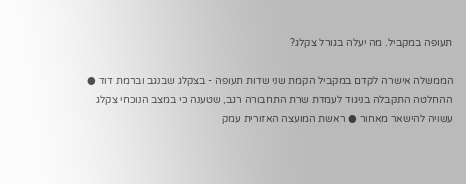תעופה במקביל. מה יעלה בגורל צקלג?

הממשלה אישרה לקדם במקביל הקמת שני שדות תעופה - בצקלג שבנגב וברמת דוד ● ההחלטה התקבלה בניגוד לעמדת שרת התחבורה רגב, שטענה כי במצב הנוכחי צקלג עשויה להישאר מאחור ● ראשת המועצה האזורית עמק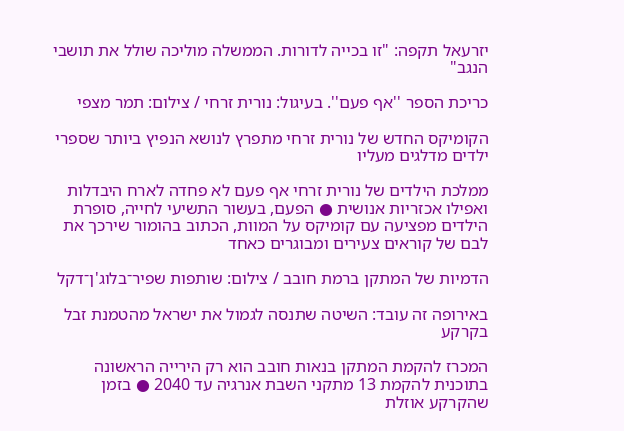יזרעאל תקפה: "זו בכייה לדורות. הממשלה מוליכה שולל את תושבי הנגב"

כריכת הספר ''אף פעם''. בעיגול: נורית זרחי / צילום: תמר מצפי

הקומיקס החדש של נורית זרחי מתפרץ לנושא הנפיץ ביותר שספרי ילדים מדלגים מעליו

ממלכת הילדים של נורית זרחי אף פעם לא פחדה לארח היבדלות ואפילו אכזריות אנושית ● הפעם, בעשור התשיעי לחייה, סופרת הילדים מפציעה עם קומיקס על המוות, הכתוב בהומור שירכך את לבם של קוראים צעירים ומבוגרים כאחד

הדמיות של המתקן ברמת חובב / צילום: שותפות שפיר־בלוג'ן־דקל

באירופה זה עובד: השיטה שתנסה לגמול את ישראל מהטמנת זבל בקרקע

המכרז להקמת המתקן בנאות חובב הוא רק הירייה הראשונה בתוכנית להקמת 13 מתקני השבת אנרגיה עד 2040 ● בזמן שהקרקע אוזלת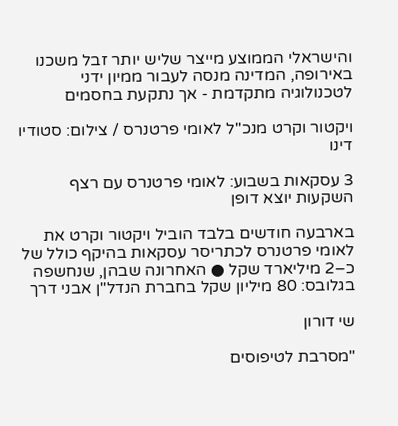והישראלי הממוצע מייצר שליש יותר זבל משכנו באירופה, המדינה מנסה לעבור ממיון ידני לטכנולוגיה מתקדמת - אך נתקעת בחסמים

ויקטור וקרט מנכ''ל לאומי פרטנרס / צילום: סטודיו דינו

3 עסקאות בשבוע: לאומי פרטנרס עם רצף השקעות יוצא דופן

בארבעה חודשים בלבד הוביל ויקטור וקרט את לאומי פרטנרס לכתריסר עסקאות בהיקף כולל של כ–2 מיליארד שקל ● האחרונה שבהן, שנחשפה בגלובס: 80 מיליון שקל בחברת הנדל"ן אבני דרך

שי דורון

"מסרבת לטיפוסים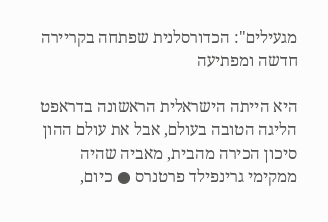מגעילים": הכדורסלנית שפתחה בקריירה חדשה ומפתיעה

היא הייתה הישראלית הראשונה בדראפט הליגה הטובה בעולם, אבל את עולם ההון סיכון הכירה מהבית, מאביה שהיה ממקימי גרינפילד פרטנרס ● כיום,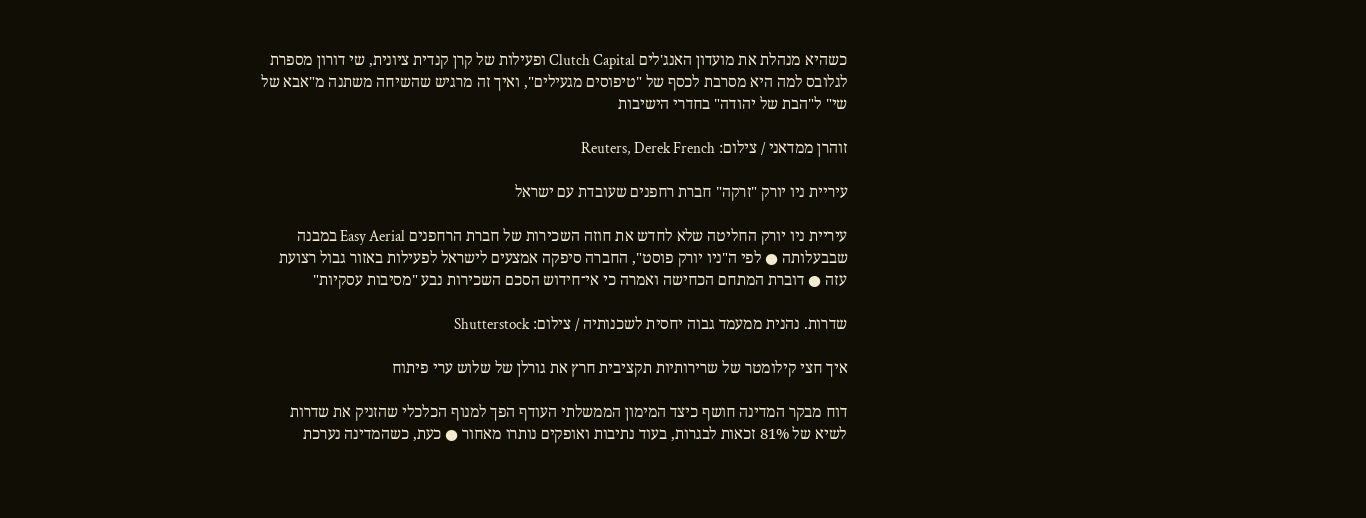כשהיא מנהלת את מועדון האנג'לים Clutch Capital ופעילות של קרן קנדית ציונית, שי דורון מספרת לגלובס למה היא מסרבת לכסף של "טיפוסים מגעילים", ואיך זה מרגיש שהשיחה משתנה מ"אבא של שי" ל"הבת של יהודה" בחדרי הישיבות

זוהרן ממדאני / צילום: Reuters, Derek French

עיריית ניו יורק "זרקה" חברת רחפנים שעובדת עם ישראל

עיריית ניו יורק החליטה שלא לחדש את חוזה השכירות של חברת הרחפנים Easy Aerial במבנה שבבעלותה ● לפי ה"ניו יורק פוסט", החברה סיפקה אמצעים לישראל לפעילות באזור גבול רצועת עזה ● דוברת המתחם הכחישה ואמרה כי אי־חידוש הסכם השכירות נבע "מסיבות עסקיות"

שדרות. נהנית ממעמד גבוה יחסית לשכנותיה / צילום: Shutterstock

איך חצי קילומטר של שרירותיות תקציבית חרץ את גורלן של שלוש ערי פיתוח

דוח מבקר המדינה חושף כיצד המימון הממשלתי העודף הפך למנוף הכלכלי שהזניק את שדרות לשיא של 81% זכאות לבגרות, בעוד נתיבות ואופקים נותרו מאחור ● כעת, כשהמדינה נערכת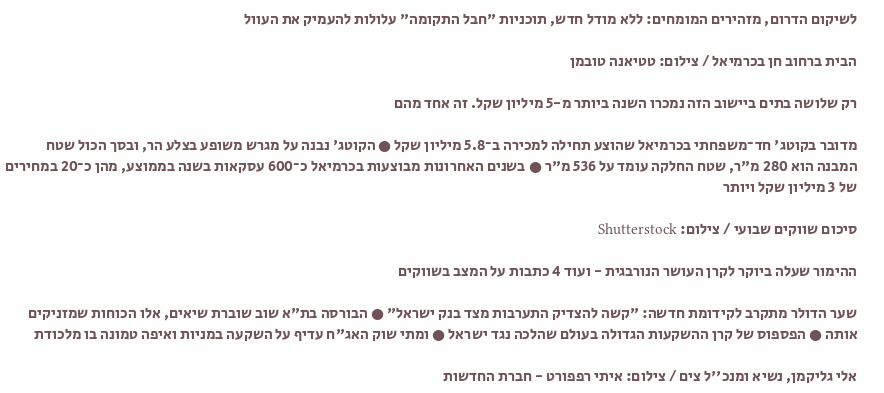לשיקום הדרום, מזהירים המומחים: ללא מודל חדש, תוכניות "חבל התקומה" עלולות להעמיק את העוול

הבית ברחוב חן בכרמיאל / צילום: טטיאנה טובמן

רק שלושה בתים ביישוב הזה נמכרו השנה ביותר מ-5 מיליון שקל. זה אחד מהם

מדובר בקוטג' חד־משפחתי בכרמיאל שהוצע תחילה למכירה ב־5.8 מיליון שקל ● הקוטג' נבנה על מגרש משופע בצלע הר, ובסך הכול שטח המבנה הוא 280 מ"ר, שטח החלקה עומד על 536 מ"ר ● בשנים האחרונות מבוצעות בכרמיאל כ־600 עסקאות בשנה בממוצע, מהן כ־20 במחירים של 3 מיליון שקל ויותר

סיכום שווקים שבועי / צילום: Shutterstock

ההימור שעלה ביוקר לקרן העושר הנורבגית - ועוד 4 כתבות על המצב בשווקים

שער הדולר מתקרב לקידומת חדשה: "קשה להצדיק התערבות מצד בנק ישראל" ● הבורסה בת"א שוב שוברת שיאים, אלו הכוחות שמזניקים אותה ● הפספוס של קרן ההשקעות הגדולה בעולם שהלכה נגד ישראל ● ומתי שוק האג"ח עדיף על השקעה במניות ואיפה טמונה בו מלכודת

אלי גליקמן, נשיא ומנכ''ל צים / צילום: איתי רפפורט - חברת החדשות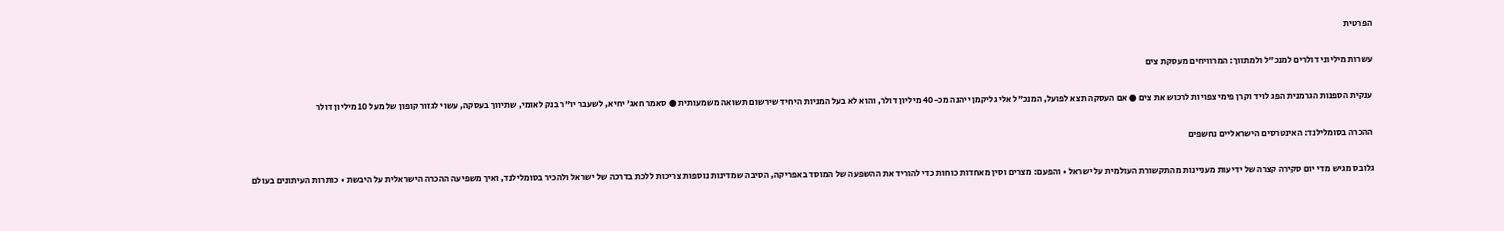הפרטית

עשרות מיליוני דולרים למנכ"ל ולמתווך: המרוויחים מעסקת צים

ענקית הספנות הגרמנית הפג לויד וקרן פימי צפויות לרכוש את צים ● אם העסקה תצא לפועל, המנכ"ל אלי גליקמן ייהנה מכ-40 מיליון דולר, והוא לא בעל המניות היחיד שירשום תשואה משמעותית ● סאמר חאג' יחיא, לשעבר יו"ר בנק לאומי, שתיווך בעסקה, עשוי לגזור קופון של מעל 10 מיליון דולר

ההכרה בסומלילנד: האינטרסים הישראליים נחשפים

גלובס מגיש מדי יום סקירה קצרה של ידיעות מעניינות מהתקשורת העולמית על ישראל • והפעם: מצרים וסין מאחדות כוחות כדי להוריד את ההשפעה של המוסד באפריקה, הסיבה שמדינות נוספות צריכות ללכת בדרכה של ישראל ולהכיר בסומלילנד, ואיך משפיעה ההכרה הישראלית על היבשת • כותרות העיתונים בעולם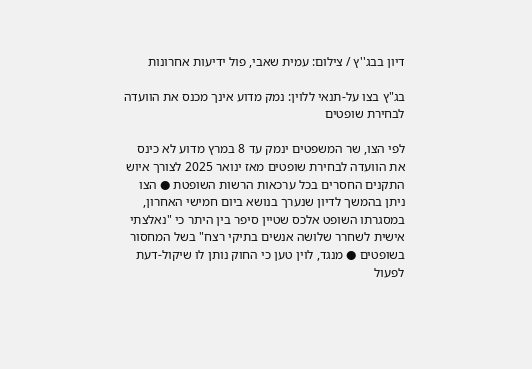דיון בבג''ץ / צילום: עמית שאבי, פול ידיעות אחרונות

בג"ץ בצו על-תנאי ללוין: נמק מדוע אינך מכנס את הוועדה לבחירת שופטים

לפי הצו, שר המשפטים ינמק עד 8 במרץ מדוע לא כינס את הוועדה לבחירת שופטים מאז ינואר 2025 לצורך איוש התקנים החסרים בכל ערכאות הרשות השופטת ● הצו ניתן בהמשך לדיון שנערך בנושא ביום חמישי האחרון, במסגרתו השופט אלכס שטיין סיפר בין היתר כי "נאלצתי אישית לשחרר שלושה אנשים בתיקי רצח" בשל המחסור בשופטים ● מנגד, לוין טען כי החוק נותן לו שיקול-דעת לפעול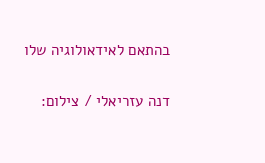בהתאם לאידאולוגיה שלו

דנה עזריאלי / צילום: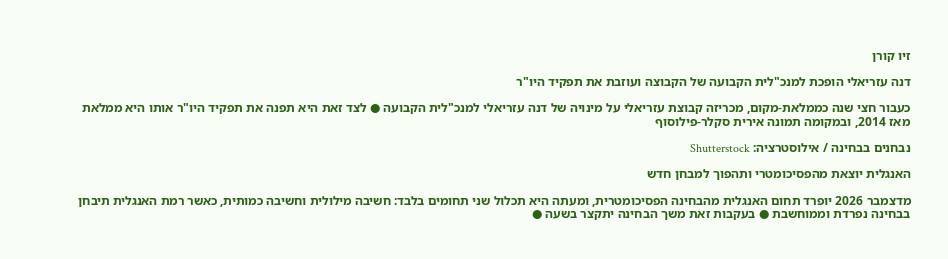זיו קורן

דנה עזריאלי הופכת למנכ"לית הקבועה של הקבוצה ועוזבת את תפקיד היו"ר

כעבור חצי שנה כממלאת-מקום, מכריזה קבוצת עזריאלי על מינויה של דנה עזריאלי למנכ"לית הקבועה ● לצד זאת היא תפנה את תפקיד היו"ר אותו היא ממלאת מאז 2014, ובמקומה תמונה אירית סקלר-פילוסוף

נבחנים בבחינה / אילוסטרציה: Shutterstock

האנגלית יוצאת מהפסיכומטרי ותהפוך למבחן חדש

מדצמבר 2026 יופרד תחום האנגלית מהבחינה הפסיכומטרית, ומעתה היא תכלול שני תחומים בלבד: חשיבה מילולית וחשיבה כמותית, כאשר רמת האנגלית תיבחן בבחינה נפרדת וממוחשבת ● בעקבות זאת משך הבחינה יתקצר בשעה ●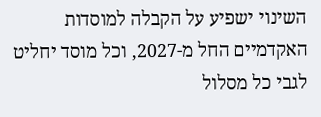השינוי ישפיע על הקבלה למוסדות האקדמיים החל מ-2027, וכל מוסד יחליט לגבי כל מסלול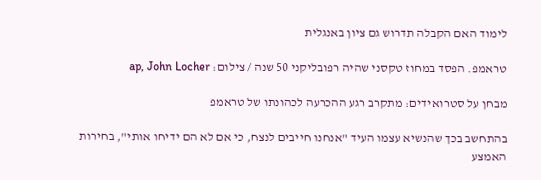לימוד האם הקבלה תדרוש גם ציון באנגלית

טראמפ. הפסד במחוז טקסני שהיה רפובליקני 50 שנה / צילום: ap, John Locher

מבחן על סטרואידים: מתקרב רגע ההכרעה לכהונתו של טראמפ

בהתחשב בכך שהנשיא עצמו העיד "אנחנו חייבים לנצח, כי אם לא הם ידיחו אותי", בחירות האמצע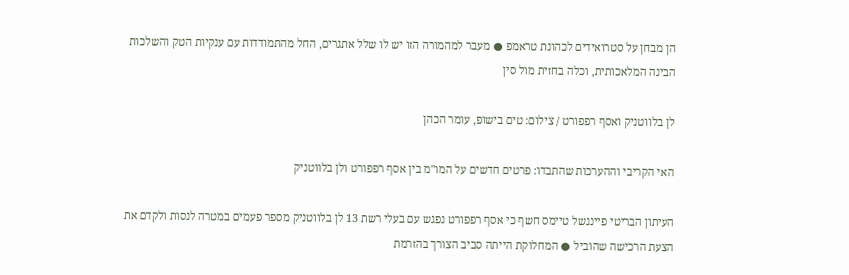הן מבחן על סטרואידים לכהונת טראמפ ● מעבר למהמורה הזו יש לו שלל אתגרים, החל מהתמודדות עם ענקיות הטק והשלכות הבינה המלאכותית, וכלה בחזית מול סין

לן בלווטניק ואסף רפפורט / צילום: טים בישופ, עומר הכהן

האי הקריבי וההערכות שהתבדו: פרטים חדשים על המו"מ בין אסף רפפורט ולן בלווטניק

העיתון הבריטי פייננשל טיימס חשף כי אסף רפפורט נפגש עם בעלי רשת 13 לן בלווטניק מספר פעמים במטרה לנסות ולקדם את הצעת הרכישה שהוביל ● המחלוקת הייתה סביב הצורך בהזרמת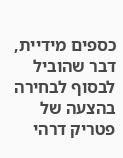כספים מידיית, דבר שהוביל לבסוף לבחירה בהצעה של פטריק דרהי